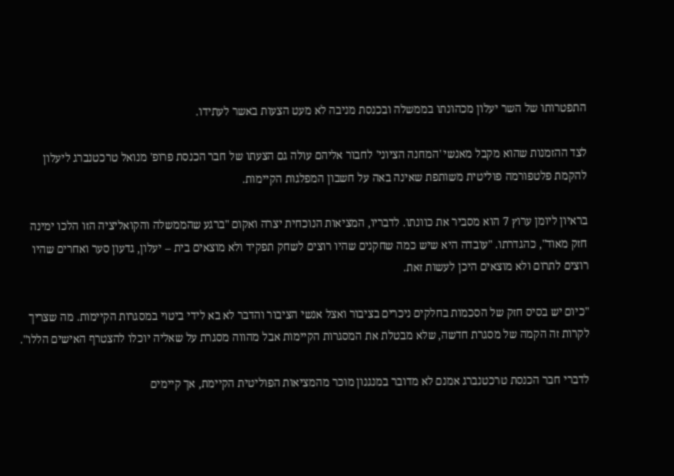התפטרותו של השר יעלון מכהונתו בממשלה ובכנסת מניבה לא מעט הצעות באשר לעתידו.

לצד ההזמנות שהוא מקבל מאנשי 'המחנה הציוני' לחבור אליהם עולה גם הצעתו של חבר הכנסת פרופ' מנואל טרכטנברג ליעלון להקמת פלטפורמה פוליטית משותפת שאינה באה על חשבון המפלגות הקיימות.

בראיון ליומן ערוץ 7 הוא מסביר את כוונתו. לדבריו, המציאות הנוכחית יצרה ואקום "ברגע שהממשלה והקואליציה הזו הלכו ימינה חזק מאוד", כהגדרתו. "עובדה היא שיש כמה שחקנים שהיו רוצים לשחק תפקיד ולא מוצאים בית – יעלון, גדעון סער ואחרים שהיו רוצים לתרום ולא מוצאים היכן לעשות זאת.

"כיום יש בסיס חזק של הסכמות בחלקים ניכרים בציבור ואצל אנשי הציבור והדבר לא בא לידי ביטוי במסגרות הקיימות. מה שצריך לקרות זה הקמה של מסגרת חדשה, שלא מבטלת את המסגרות הקיימות אבל מהווה מסגרת על שאליה יוכלו להצטרף האישים הללו".

לדברי חבר הכנסת טרכטנברג אמנם לא מדובר במנגנון מוכר מהמציאות הפוליטית הקיימת, אך קיימים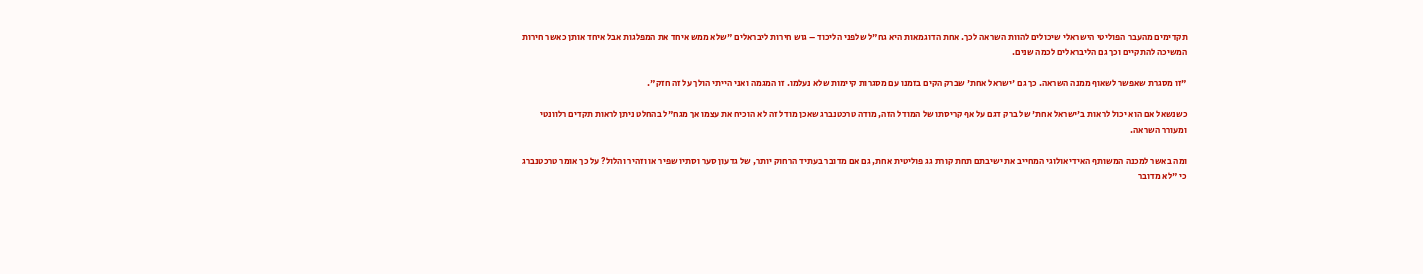תקדימים מהעבר הפוליטי הישראלי שיכולים להוות השראה לכך. אחת הדוגמאות היא גח"ל שלפני הליכוד – גוש חירות ליבראלים "שלא ממש איחד את המפלגות אבל איחד אותן כאשר חירות המשיכה להתקיים וכך גם הליבראלים לכמה שנים.

"זו מסגרת שאפשר לשאוף ממנה השראה. כך גם 'ישראל אחת' שברק הקים בזמנו עם מסגרות קיימות שלא נעלמו. זו המגמה ואני הייתי הולך על זה חזק".

כשנשאל אם הוא יכול לראות ב'ישראל אחת' של ברק דגם על אף קריסתו של המודל הזה, מודה טרכטנברג שאכן מודל זה לא הוכיח את עצמו אך מגח"ל בהחלט ניתן לראות תקדים רלוונטי ומעורר השראה.

ומה באשר למכנה המשותף האידיאולוגי המחייב את ישיבתם תחת קורת גג פוליטית אחת, גם אם מדובר בעתיד הרחוק יותר, של גדעון סער וסתיו שפיר או וזהיר והלול? על כך אומר טרכטנברג כי "לא מדובר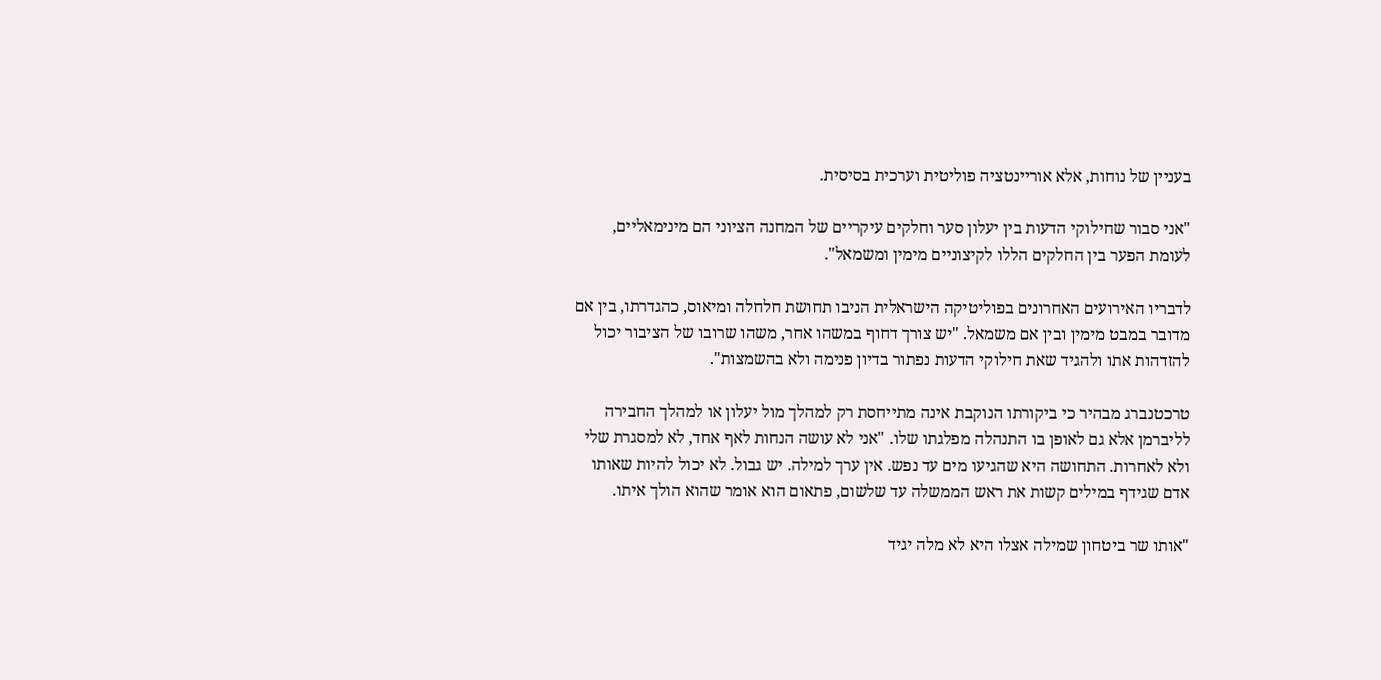בעניין של נוחות, אלא אוריינטציה פוליטית וערכית בסיסית.

"אני סבור שחילוקי הדעות בין יעלון סער וחלקים עיקריים של המחנה הציוני הם מינימאליים, לעומת הפער בין החלקים הללו לקיצוניים מימין ומשמאל".

לדבריו האירועים האחרונים בפוליטיקה הישראלית הניבו תחושת חלחלה ומיאוס, כהגדרתו, בין אם מדובר במבט מימין ובין אם משמאל. "יש צורך דחוף במשהו אחר, משהו שרובו של הציבור יכול להזדהות אתו ולהגיד שאת חילוקי הדעות נפתור בדיון פנימה ולא בהשמצות".

טרכטנברג מבהיר כי ביקורתו הנוקבת אינה מתייחסת רק למהלך מול יעלון או למהלך החבירה לליברמן אלא גם לאופן בו התנהלה מפלגתו שלו. "אני לא עושה הנחות לאף אחד, לא למסגרת שלי ולא לאחרות. התחושה היא שהגיעו מים עד נפש. אין ערך למילה. יש גבול. לא יכול להיות שאותו אדם שגידף במילים קשות את ראש הממשלה עד שלשום, פתאום הוא אומר שהוא הולך איתו.

"אותו שר ביטחון שמילה אצלו היא לא מלה יגיד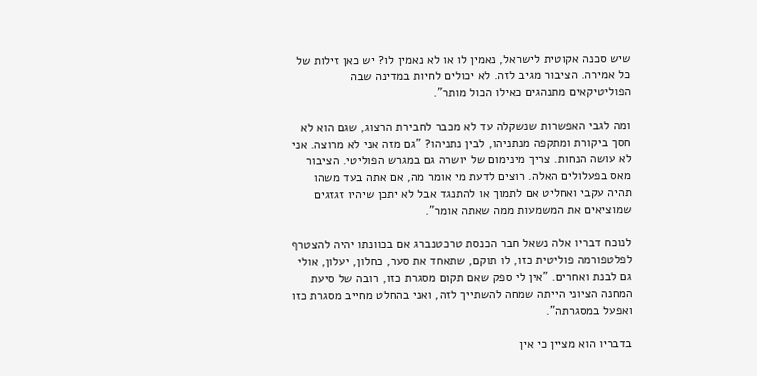שיש סכנה אקוטית לישראל, נאמין לו או לא נאמין לו? יש כאן זילות של כל אמירה. הציבור מגיב לזה. לא יכולים לחיות במדינה שבה הפוליטיקאים מתנהגים כאילו הכול מותר".

ומה לגבי האפשרות שנשקלה עד לא מכבר לחבירת הרצוג, שגם הוא לא חסך ביקורת ומתקפה מנתניהו, לבין נתניהו? "גם מזה אני לא מרוצה. אני לא עושה הנחות. צריך מינימום של יושרה גם במגרש הפוליטי. הציבור מאס בפעלולים האלה. רוצים לדעת מי אומר מה, אם אתה בעד משהו תהיה עקבי ואחליט אם לתמוך או להתנגד אבל לא יתכן שיהיו זגזגים שמוציאים את המשמעות ממה שאתה אומר".

לנוכח דבריו אלה נשאל חבר הכנסת טרכטנברג אם בכוונתו יהיה להצטרף לפלטפורמה פוליטית כזו, לו תוקם, שתאחד את סער, כחלון, יעלון, אולי גם לבנת ואחרים. "אין לי ספק שאם תקום מסגרת כזו, רובה של סיעת המחנה הציוני הייתה שמחה להשתייך לזה, ואני בהחלט מחייב מסגרת כזו ואפעל במסגרתה".

בדבריו הוא מציין כי אין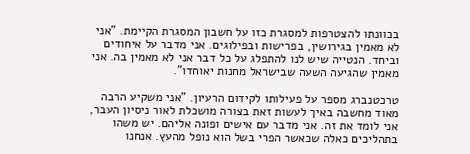בכוונתו להצטרפות למסגרת כזו על חשבון המסגרת הקיימת. "אני לא מאמין בגירושין, בפרישות ובפילוגים. אני מדבר על איחודים וביחד. הנטייה שיש לנו להתפלג על כל דבר אני לא מאמין בה. אני מאמין שהגיעה השעה שבישראל מחנות יאוחדו".

טרכטנברג מספר על פעילותו לקידום הרעיון. "אני משקיע הרבה מאוד מחשבה באיך לעשות זאת בצורה מושכלת לאור ניסיון העבר, אני לומד את זה. אני מדבר עם אישים ופונה אליהם. יש משהו בתהליכים כאלה שכאשר הפרי בשל הוא נופל מהעץ. אנחנו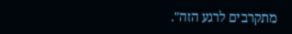מתקרבים לרגע הזה".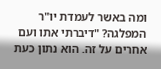ומה באשר לעמדת יו"ר המפלגה? "דיברתי אתו ועם אחרים על זה. הוא נתון כעת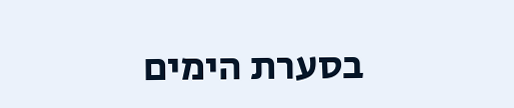בסערת הימים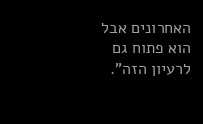האחרונים אבל הוא פתוח גם לרעיון הזה".